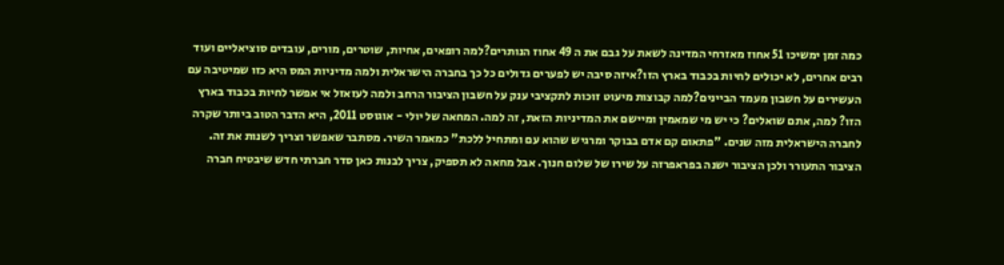כמה זמן ימשיכו 51 אחוז מאזרחי המדינה לשאת על גבם את ה 49 אחוז הנותרים?למה רופאים, אחיות, שוטרים, מורים, עובדים סוציאליים ועוד רבים אחרים, לא יכולים לחיות בכבוד בארץ הזו?איזה סיבה יש לפערים גדולים כל כך בחברה הישראלית ולמה מדיניות המס היא כזו שמיטיבה עם העשירים על חשבון מעמד הביינים?למה קבוצות מיעוט זוכות לתקציבי ענק על חשבון הציבור הרחב ולמה לעזאזל אי אפשר לחיות בכבוד בארץ הזו? למה, אתם שואלים? כי יש מי שמאמין ומיישם את המדיניות הזאת, זה למה. המחאה של יולי - אוגוסט 2011, היא הדבר הטוב ביותר שקרה לחברה הישראלית מזה שנים. "פתאום קם אדם בבוקר ומרגיש שהוא עם ומתחיל ללכת" כמאמר השיר. מסתבר שאפשר וצריך לשנות את זה. הציבור התעורר ולכן הציבור ישנה בפראפרזה על שירו של שלום חנוך. אבל מחאה לא תספיק, צריך לבנות כאן סדר חברתי חדש שיבטיח חברה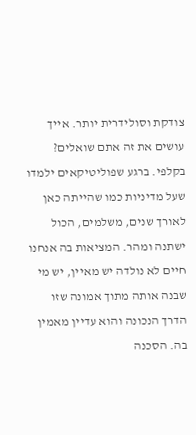צודקת וסולידרית יותר. אייך עושים את זה אתם שואלים? בקלפי. ברגע שפוליטיקאים ילמדו שעל מדיניות כמו שהייתה כאן לאורך שנים, משלמים, הכול ישתנה ומהר. המציאות בה אנחנו חיים לא נולדה יש מאיין, יש מי שבנה אותה מתוך אמונה שזו הדרך הנכונה והוא עדיין מאמין בה. הסכנה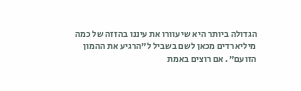הגדולה ביותר היא שיעוורו את עיננו בהזזה של כמה מיליארדים מכאן לשם בשביל ל"הרגיע את ההמון הזועם". אם רוצים באמת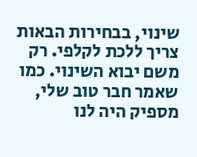שינוי, בבחירות הבאות צריך ללכת לקלפי. רק משם יבוא השינוי. כמו שאמר חבר טוב שלי, מספיק היה לנו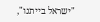"ישראל בייתנו",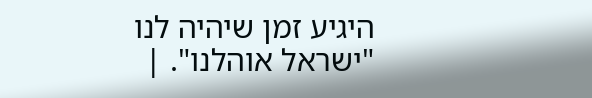היגיע זמן שיהיה לנו "ישראל אוהלנו". |